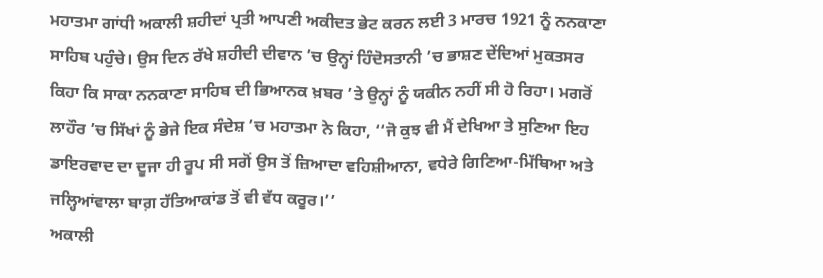ਮਹਾਤਮਾ ਗਾਂਧੀ ਅਕਾਲੀ ਸ਼ਹੀਦਾਂ ਪ੍ਰਤੀ ਆਪਣੀ ਅਕੀਦਤ ਭੇਟ ਕਰਨ ਲਈ 3 ਮਾਰਚ 1921 ਨੂੰ ਨਨਕਾਣਾ ਸਾਹਿਬ ਪਹੁੰਚੇ। ਉਸ ਦਿਨ ਰੱਖੇ ਸ਼ਹੀਦੀ ਦੀਵਾਨ ’ਚ ਉਨ੍ਹਾਂ ਹਿੰਦੋਸਤਾਨੀ ’ਚ ਭਾਸ਼ਣ ਦੇਂਦਿਆਂ ਮੁਕਤਸਰ ਕਿਹਾ ਕਿ ਸਾਕਾ ਨਨਕਾਣਾ ਸਾਹਿਬ ਦੀ ਭਿਆਨਕ ਖ਼ਬਰ ’ਤੇ ਉਨ੍ਹਾਂ ਨੂੰ ਯਕੀਨ ਨਹੀਂ ਸੀ ਹੋ ਰਿਹਾ। ਮਗਰੋਂ ਲਾਹੌਰ ’ਚ ਸਿੱਖਾਂ ਨੂੰ ਭੇਜੇ ਇਕ ਸੰਦੇਸ਼ ’ਚ ਮਹਾਤਮਾ ਨੇ ਕਿਹਾ, ‘‘ਜੋ ਕੁਝ ਵੀ ਮੈਂ ਦੇਖਿਆ ਤੇ ਸੁਣਿਆ ਇਹ ਡਾਇਰਵਾਦ ਦਾ ਦੂਜਾ ਹੀ ਰੂਪ ਸੀ ਸਗੋਂ ਉਸ ਤੋਂ ਜ਼ਿਆਦਾ ਵਹਿਸ਼ੀਆਨਾ, ਵਧੇਰੇ ਗਿਣਿਆ-ਮਿੱਥਿਆ ਅਤੇ ਜਲ੍ਹਿਆਂਵਾਲਾ ਬਾਗ਼ ਹੱਤਿਆਕਾਂਡ ਤੋਂ ਵੀ ਵੱਧ ਕਰੂਰ।’’
ਅਕਾਲੀ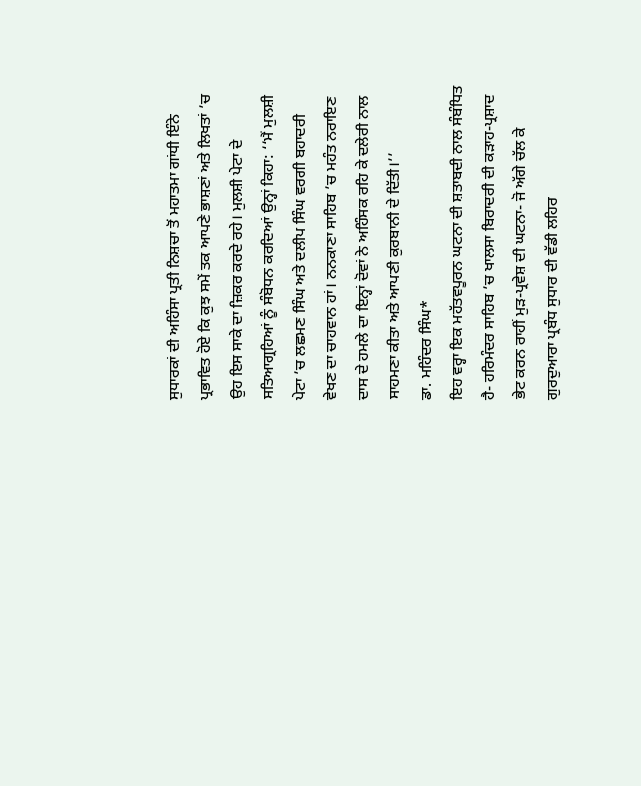ਸੁਧਾਰਕਾਂ ਦੀ ਅਹਿੰਸਾ ਪ੍ਰਤੀ ਨਿਸ਼ਚਾ ਤੋਂ ਮਹਾਤਮਾ ਗਾਂਧੀ ਇੰਨੇ ਪ੍ਰਭਾਵਿਤ ਹੋਏ ਕਿ ਕੁਝ ਸਮੇਂ ਤਕ ਆਪਣੇ ਭਾਸ਼ਣਾਂ ਅਤੇ ਲਿਖਤਾਂ ’ਚ ਉਹ ਇਸ ਸਾਕੇ ਦਾ ਜ਼ਿਕਰ ਕਰਦੇ ਰਹੇ। ਮੁਲਸ਼ੀ ਪੇਟਾ ਦੇ ਸਤਿਆਗ੍ਰਹਿਆਂ ਨੂੰ ਸੰਬੋਧਨ ਕਰਦਿਆਂ ਉਨ੍ਹਾਂ ਕਿਹਾ: ‘‘ਮੈਂ ਮੁਲਸ਼ੀ ਪੇਟਾ ’ਚ ਲਛਮਣ ਸਿੰਘ ਅਤੇ ਦਲੀਪ ਸਿੰਘ ਵਰਗੀ ਬਹਾਦਰੀ ਵੇਖਣ ਦਾ ਚਾਹਵਾਨ ਹਾਂ। ਨਨਕਾਣਾ ਸਾਹਿਬ ’ਚ ਮਹੰਤ ਨਰਾਇਣ ਦਾਸ ਦੇ ਹਮਲੇ ਦਾ ਇਨ੍ਹਾਂ ਦੋਵਾਂ ਨੇ ਅਹਿੰਸਕ ਰਹਿ ਕੇ ਦਲੇਰੀ ਨਾਲ ਸਾਹਮਣਾ ਕੀਤਾ ਅਤੇ ਆਪਣੀ ਕੁਰਬਾਨੀ ਦੇ ਦਿੱਤੀ।’’
ਡਾ. ਮਹਿੰਦਰ ਸਿੰਘ*
ਇਹ ਵਰ੍ਹਾ ਇਕ ਮਹੱਤਵਪੂਰਨ ਘਟਨਾ ਦੀ ਸ਼ਤਾਬਦੀ ਨਾਲ ਸੰਬੰਧਿਤ ਹੈ- ਹਰਿਮੰਦਰ ਸਾਹਿਬ ’ਚ ਖਾਲਸਾ ਬਿਰਾਦਰੀ ਦੀ ਕੜਾਹ-ਪ੍ਰਸ਼ਾਦ ਭੇਟ ਕਰਨ ਰਾਹੀਂ ਮੁੜ-ਪ੍ਰਵੇਸ਼ ਦੀ ਘਟਨਾ- ਜੋ ਅੱਗੇ ਚੱਲ ਕੇ ਗੁਰਦੁਆਰਾ ਪ੍ਰਬੰਧ ਸੁਧਾਰ ਦੀ ਵੱਡੀ ਲਹਿਰ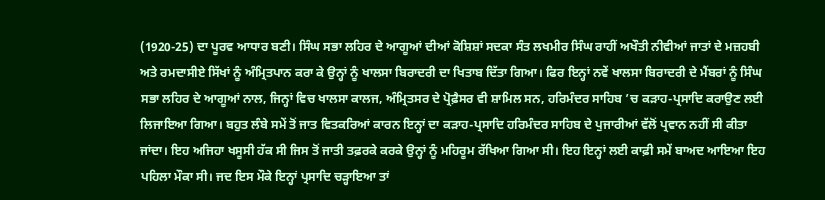(1920-25) ਦਾ ਪੂਰਵ ਆਧਾਰ ਬਣੀ। ਸਿੰਘ ਸਭਾ ਲਹਿਰ ਦੇ ਆਗੂਆਂ ਦੀਆਂ ਕੋਸ਼ਿਸ਼ਾਂ ਸਦਕਾ ਸੰਤ ਲਖਮੀਰ ਸਿੰਘ ਰਾਹੀਂ ਅਖੌਤੀ ਨੀਵੀਆਂ ਜਾਤਾਂ ਦੇ ਮਜ਼ਹਬੀ ਅਤੇ ਰਮਦਾਸੀਏ ਸਿੱਖਾਂ ਨੂੰ ਅੰਮ੍ਰਿਤਪਾਨ ਕਰਾ ਕੇ ਉਨ੍ਹਾਂ ਨੂੰ ਖਾਲਸਾ ਬਿਰਾਦਰੀ ਦਾ ਖਿਤਾਬ ਦਿੱਤਾ ਗਿਆ। ਫਿਰ ਇਨ੍ਹਾਂ ਨਵੇਂ ਖਾਲਸਾ ਬਿਰਾਦਰੀ ਦੇ ਮੈਂਬਰਾਂ ਨੂੰ ਸਿੰਘ ਸਭਾ ਲਹਿਰ ਦੇ ਆਗੂਆਂ ਨਾਲ, ਜਿਨ੍ਹਾਂ ਵਿਚ ਖਾਲਸਾ ਕਾਲਜ, ਅੰਮ੍ਰਿਤਸਰ ਦੇ ਪ੍ਰੋਫ਼ੈਸਰ ਵੀ ਸ਼ਾਮਿਲ ਸਨ, ਹਰਿਮੰਦਰ ਸਾਹਿਬ ’ਚ ਕੜਾਹ-ਪ੍ਰਸਾਦਿ ਕਰਾਉਣ ਲਈ ਲਿਜਾਇਆ ਗਿਆ। ਬਹੁਤ ਲੰਬੇ ਸਮੇਂ ਤੋਂ ਜਾਤ ਵਿਤਕਰਿਆਂ ਕਾਰਨ ਇਨ੍ਹਾਂ ਦਾ ਕੜਾਹ-ਪ੍ਰਸਾਦਿ ਹਰਿਮੰਦਰ ਸਾਹਿਬ ਦੇ ਪੁਜਾਰੀਆਂ ਵੱਲੋਂ ਪ੍ਰਵਾਨ ਨਹੀਂ ਸੀ ਕੀਤਾ ਜਾਂਦਾ। ਇਹ ਅਜਿਹਾ ਖਸੂਸੀ ਹੱਕ ਸੀ ਜਿਸ ਤੋਂ ਜਾਤੀ ਤਫ਼ਰਕੇ ਕਰਕੇ ਉਨ੍ਹਾਂ ਨੂੰ ਮਹਿਰੂਮ ਰੱਖਿਆ ਗਿਆ ਸੀ। ਇਹ ਇਨ੍ਹਾਂ ਲਈ ਕਾਫ਼ੀ ਸਮੇਂ ਬਾਅਦ ਆਇਆ ਇਹ ਪਹਿਲਾ ਮੌਕਾ ਸੀ। ਜਦ ਇਸ ਮੌਕੇ ਇਨ੍ਹਾਂ ਪ੍ਰਸਾਦਿ ਚੜ੍ਹਾਇਆ ਤਾਂ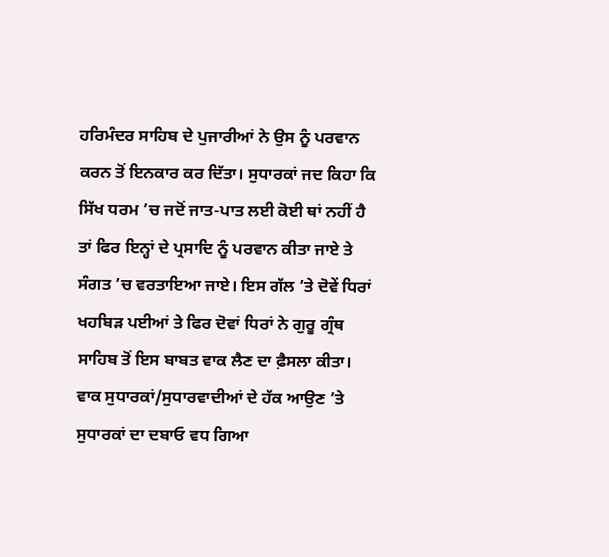ਹਰਿਮੰਦਰ ਸਾਹਿਬ ਦੇ ਪੁਜਾਰੀਆਂ ਨੇ ਉਸ ਨੂੰ ਪਰਵਾਨ ਕਰਨ ਤੋਂ ਇਨਕਾਰ ਕਰ ਦਿੱਤਾ। ਸੁਧਾਰਕਾਂ ਜਦ ਕਿਹਾ ਕਿ ਸਿੱਖ ਧਰਮ ’ਚ ਜਦੋਂ ਜਾਤ-ਪਾਤ ਲਈ ਕੋਈ ਥਾਂ ਨਹੀਂ ਹੈ ਤਾਂ ਫਿਰ ਇਨ੍ਹਾਂ ਦੇ ਪ੍ਰਸਾਦਿ ਨੂੰ ਪਰਵਾਨ ਕੀਤਾ ਜਾਏ ਤੇ ਸੰਗਤ ’ਚ ਵਰਤਾਇਆ ਜਾਏ। ਇਸ ਗੱਲ ’ਤੇ ਦੋਵੇਂ ਧਿਰਾਂ ਖਹਬਿੜ ਪਈਆਂ ਤੇ ਫਿਰ ਦੋਵਾਂ ਧਿਰਾਂ ਨੇ ਗੁਰੂ ਗ੍ਰੰਥ ਸਾਹਿਬ ਤੋਂ ਇਸ ਬਾਬਤ ਵਾਕ ਲੈਣ ਦਾ ਫ਼ੈਸਲਾ ਕੀਤਾ। ਵਾਕ ਸੁਧਾਰਕਾਂ/ਸੁਧਾਰਵਾਦੀਆਂ ਦੇ ਹੱਕ ਆਉਣ ’ਤੇ ਸੁਧਾਰਕਾਂ ਦਾ ਦਬਾਓ ਵਧ ਗਿਆ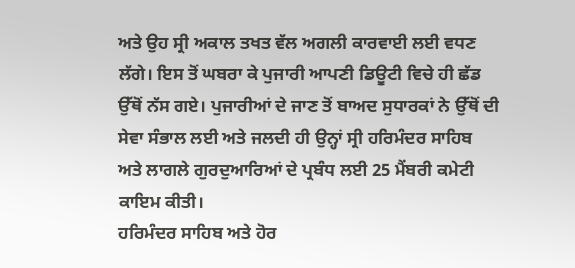ਅਤੇ ਉਹ ਸ੍ਰੀ ਅਕਾਲ ਤਖਤ ਵੱਲ ਅਗਲੀ ਕਾਰਵਾਈ ਲਈ ਵਧਣ ਲੱਗੇ। ਇਸ ਤੋਂ ਘਬਰਾ ਕੇ ਪੁਜਾਰੀ ਆਪਣੀ ਡਿਊਟੀ ਵਿਚੇ ਹੀ ਛੱਡ ਉੱਥੋਂ ਨੱਸ ਗਏ। ਪੁਜਾਰੀਆਂ ਦੇ ਜਾਣ ਤੋਂ ਬਾਅਦ ਸੁਧਾਰਕਾਂ ਨੇ ਉੱਥੋਂ ਦੀ ਸੇਵਾ ਸੰਭਾਲ ਲਈ ਅਤੇ ਜਲਦੀ ਹੀ ਉਨ੍ਹਾਂ ਸ੍ਰੀ ਹਰਿਮੰਦਰ ਸਾਹਿਬ ਅਤੇ ਲਾਗਲੇ ਗੁਰਦੁਆਰਿਆਂ ਦੇ ਪ੍ਰਬੰਧ ਲਈ 25 ਮੈਂਬਰੀ ਕਮੇਟੀ ਕਾਇਮ ਕੀਤੀ।
ਹਰਿਮੰਦਰ ਸਾਹਿਬ ਅਤੇ ਹੋਰ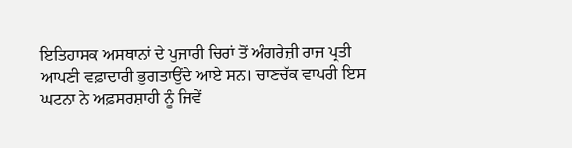ਇਤਿਹਾਸਕ ਅਸਥਾਨਾਂ ਦੇ ਪੁਜਾਰੀ ਚਿਰਾਂ ਤੋਂ ਅੰਗਰੇਜ਼ੀ ਰਾਜ ਪ੍ਰਤੀ ਆਪਣੀ ਵਫ਼ਾਦਾਰੀ ਭੁਗਤਾਉਂਦੇ ਆਏ ਸਨ। ਚਾਣਚੱਕ ਵਾਪਰੀ ਇਸ ਘਟਨਾ ਨੇ ਅਫ਼ਸਰਸ਼ਾਹੀ ਨੂੰ ਜਿਵੇਂ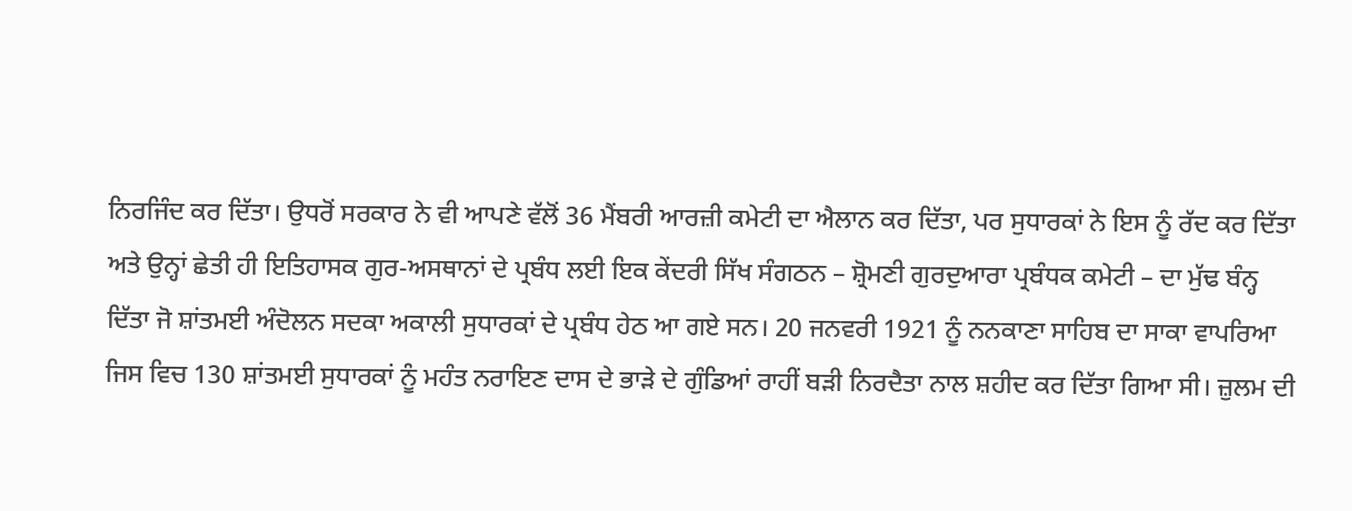ਨਿਰਜਿੰਦ ਕਰ ਦਿੱਤਾ। ਉਧਰੋਂ ਸਰਕਾਰ ਨੇ ਵੀ ਆਪਣੇ ਵੱਲੋਂ 36 ਮੈਂਬਰੀ ਆਰਜ਼ੀ ਕਮੇਟੀ ਦਾ ਐਲਾਨ ਕਰ ਦਿੱਤਾ, ਪਰ ਸੁਧਾਰਕਾਂ ਨੇ ਇਸ ਨੂੰ ਰੱਦ ਕਰ ਦਿੱਤਾ ਅਤੇ ਉਨ੍ਹਾਂ ਛੇਤੀ ਹੀ ਇਤਿਹਾਸਕ ਗੁਰ-ਅਸਥਾਨਾਂ ਦੇ ਪ੍ਰਬੰਧ ਲਈ ਇਕ ਕੇਂਦਰੀ ਸਿੱਖ ਸੰਗਠਨ – ਸ਼੍ਰੋਮਣੀ ਗੁਰਦੁਆਰਾ ਪ੍ਰਬੰਧਕ ਕਮੇਟੀ – ਦਾ ਮੁੱਢ ਬੰਨ੍ਹ ਦਿੱਤਾ ਜੋ ਸ਼ਾਂਤਮਈ ਅੰਦੋਲਨ ਸਦਕਾ ਅਕਾਲੀ ਸੁਧਾਰਕਾਂ ਦੇ ਪ੍ਰਬੰਧ ਹੇਠ ਆ ਗਏ ਸਨ। 20 ਜਨਵਰੀ 1921 ਨੂੰ ਨਨਕਾਣਾ ਸਾਹਿਬ ਦਾ ਸਾਕਾ ਵਾਪਰਿਆ ਜਿਸ ਵਿਚ 130 ਸ਼ਾਂਤਮਈ ਸੁਧਾਰਕਾਂ ਨੂੰ ਮਹੰਤ ਨਰਾਇਣ ਦਾਸ ਦੇ ਭਾੜੇ ਦੇ ਗੁੰਡਿਆਂ ਰਾਹੀਂ ਬੜੀ ਨਿਰਦੈਤਾ ਨਾਲ ਸ਼ਹੀਦ ਕਰ ਦਿੱਤਾ ਗਿਆ ਸੀ। ਜ਼ੁਲਮ ਦੀ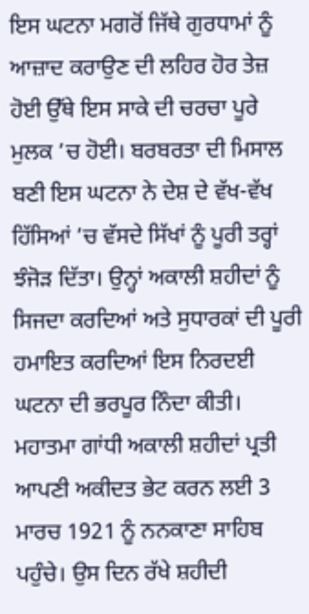ਇਸ ਘਟਨਾ ਮਗਰੋਂ ਜਿੱਥੇ ਗੁਰਧਾਮਾਂ ਨੂੰ ਆਜ਼ਾਦ ਕਰਾਉਣ ਦੀ ਲਹਿਰ ਹੋਰ ਤੇਜ਼ ਹੋਈ ਉੱਥੇ ਇਸ ਸਾਕੇ ਦੀ ਚਰਚਾ ਪੂਰੇ ਮੁਲਕ ’ਚ ਹੋਈ। ਬਰਬਰਤਾ ਦੀ ਮਿਸਾਲ ਬਣੀ ਇਸ ਘਟਨਾ ਨੇ ਦੇਸ਼ ਦੇ ਵੱਖ-ਵੱਖ ਹਿੱਸਿਆਂ ’ਚ ਵੱਸਦੇ ਸਿੱਖਾਂ ਨੂੰ ਪੂਰੀ ਤਰ੍ਹਾਂ ਝੰਜੋੜ ਦਿੱਤਾ। ਉਨ੍ਹਾਂ ਅਕਾਲੀ ਸ਼ਹੀਦਾਂ ਨੂੰ ਸਿਜਦਾ ਕਰਦਿਆਂ ਅਤੇ ਸੁਧਾਰਕਾਂ ਦੀ ਪੂਰੀ ਹਮਾਇਤ ਕਰਦਿਆਂ ਇਸ ਨਿਰਦਈ ਘਟਨਾ ਦੀ ਭਰਪੂਰ ਨਿੰਦਾ ਕੀਤੀ।
ਮਹਾਤਮਾ ਗਾਂਧੀ ਅਕਾਲੀ ਸ਼ਹੀਦਾਂ ਪ੍ਰਤੀ ਆਪਣੀ ਅਕੀਦਤ ਭੇਟ ਕਰਨ ਲਈ 3 ਮਾਰਚ 1921 ਨੂੰ ਨਨਕਾਣਾ ਸਾਹਿਬ ਪਹੁੰਚੇ। ਉਸ ਦਿਨ ਰੱਖੇ ਸ਼ਹੀਦੀ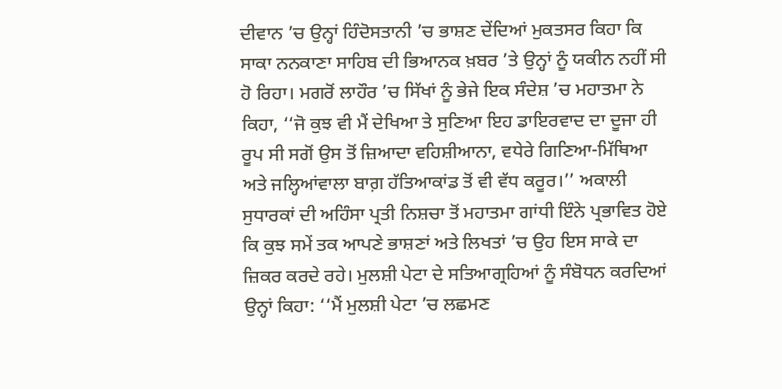ਦੀਵਾਨ ’ਚ ਉਨ੍ਹਾਂ ਹਿੰਦੋਸਤਾਨੀ ’ਚ ਭਾਸ਼ਣ ਦੇਂਦਿਆਂ ਮੁਕਤਸਰ ਕਿਹਾ ਕਿ ਸਾਕਾ ਨਨਕਾਣਾ ਸਾਹਿਬ ਦੀ ਭਿਆਨਕ ਖ਼ਬਰ ’ਤੇ ਉਨ੍ਹਾਂ ਨੂੰ ਯਕੀਨ ਨਹੀਂ ਸੀ ਹੋ ਰਿਹਾ। ਮਗਰੋਂ ਲਾਹੌਰ ’ਚ ਸਿੱਖਾਂ ਨੂੰ ਭੇਜੇ ਇਕ ਸੰਦੇਸ਼ ’ਚ ਮਹਾਤਮਾ ਨੇ ਕਿਹਾ, ‘‘ਜੋ ਕੁਝ ਵੀ ਮੈਂ ਦੇਖਿਆ ਤੇ ਸੁਣਿਆ ਇਹ ਡਾਇਰਵਾਦ ਦਾ ਦੂਜਾ ਹੀ ਰੂਪ ਸੀ ਸਗੋਂ ਉਸ ਤੋਂ ਜ਼ਿਆਦਾ ਵਹਿਸ਼ੀਆਨਾ, ਵਧੇਰੇ ਗਿਣਿਆ-ਮਿੱਥਿਆ ਅਤੇ ਜਲ੍ਹਿਆਂਵਾਲਾ ਬਾਗ਼ ਹੱਤਿਆਕਾਂਡ ਤੋਂ ਵੀ ਵੱਧ ਕਰੂਰ।’’ ਅਕਾਲੀ ਸੁਧਾਰਕਾਂ ਦੀ ਅਹਿੰਸਾ ਪ੍ਰਤੀ ਨਿਸ਼ਚਾ ਤੋਂ ਮਹਾਤਮਾ ਗਾਂਧੀ ਇੰਨੇ ਪ੍ਰਭਾਵਿਤ ਹੋਏ ਕਿ ਕੁਝ ਸਮੇਂ ਤਕ ਆਪਣੇ ਭਾਸ਼ਣਾਂ ਅਤੇ ਲਿਖਤਾਂ ’ਚ ਉਹ ਇਸ ਸਾਕੇ ਦਾ ਜ਼ਿਕਰ ਕਰਦੇ ਰਹੇ। ਮੁਲਸ਼ੀ ਪੇਟਾ ਦੇ ਸਤਿਆਗ੍ਰਹਿਆਂ ਨੂੰ ਸੰਬੋਧਨ ਕਰਦਿਆਂ ਉਨ੍ਹਾਂ ਕਿਹਾ: ‘‘ਮੈਂ ਮੁਲਸ਼ੀ ਪੇਟਾ ’ਚ ਲਛਮਣ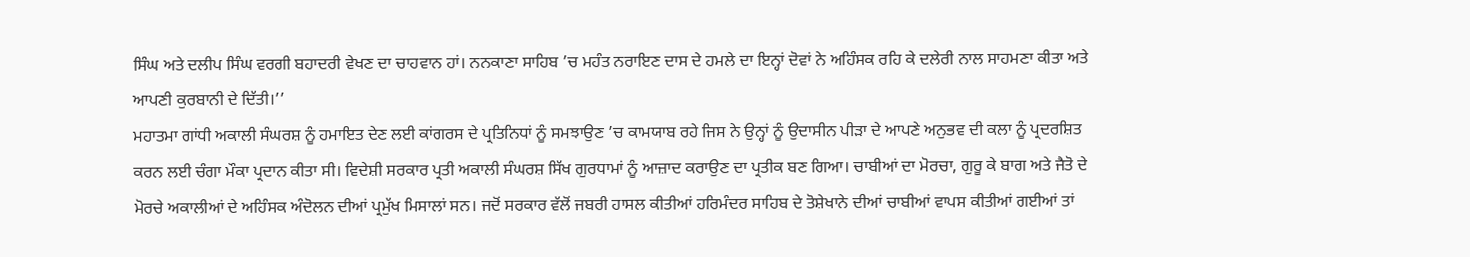ਸਿੰਘ ਅਤੇ ਦਲੀਪ ਸਿੰਘ ਵਰਗੀ ਬਹਾਦਰੀ ਵੇਖਣ ਦਾ ਚਾਹਵਾਨ ਹਾਂ। ਨਨਕਾਣਾ ਸਾਹਿਬ ’ਚ ਮਹੰਤ ਨਰਾਇਣ ਦਾਸ ਦੇ ਹਮਲੇ ਦਾ ਇਨ੍ਹਾਂ ਦੋਵਾਂ ਨੇ ਅਹਿੰਸਕ ਰਹਿ ਕੇ ਦਲੇਰੀ ਨਾਲ ਸਾਹਮਣਾ ਕੀਤਾ ਅਤੇ ਆਪਣੀ ਕੁਰਬਾਨੀ ਦੇ ਦਿੱਤੀ।’’
ਮਹਾਤਮਾ ਗਾਂਧੀ ਅਕਾਲੀ ਸੰਘਰਸ਼ ਨੂੰ ਹਮਾਇਤ ਦੇਣ ਲਈ ਕਾਂਗਰਸ ਦੇ ਪ੍ਰਤਿਨਿਧਾਂ ਨੂੰ ਸਮਝਾਉਣ ’ਚ ਕਾਮਯਾਬ ਰਹੇ ਜਿਸ ਨੇ ਉਨ੍ਹਾਂ ਨੂੰ ਉਦਾਸੀਨ ਪੀੜਾ ਦੇ ਆਪਣੇ ਅਨੁਭਵ ਦੀ ਕਲਾ ਨੂੰ ਪ੍ਰਦਰਸ਼ਿਤ ਕਰਨ ਲਈ ਚੰਗਾ ਮੌਕਾ ਪ੍ਰਦਾਨ ਕੀਤਾ ਸੀ। ਵਿਦੇਸ਼ੀ ਸਰਕਾਰ ਪ੍ਰਤੀ ਅਕਾਲੀ ਸੰਘਰਸ਼ ਸਿੱਖ ਗੁਰਧਾਮਾਂ ਨੂੰ ਆਜ਼ਾਦ ਕਰਾਉਣ ਦਾ ਪ੍ਰਤੀਕ ਬਣ ਗਿਆ। ਚਾਬੀਆਂ ਦਾ ਮੋਰਚਾ, ਗੁਰੂ ਕੇ ਬਾਗ ਅਤੇ ਜੈਤੋ ਦੇ ਮੋਰਚੇ ਅਕਾਲੀਆਂ ਦੇ ਅਹਿੰਸਕ ਅੰਦੋਲਨ ਦੀਆਂ ਪ੍ਰਮੁੱਖ ਮਿਸਾਲਾਂ ਸਨ। ਜਦੋਂ ਸਰਕਾਰ ਵੱਲੋਂ ਜਬਰੀ ਹਾਸਲ ਕੀਤੀਆਂ ਹਰਿਮੰਦਰ ਸਾਹਿਬ ਦੇ ਤੋਸ਼ੇਖਾਨੇ ਦੀਆਂ ਚਾਬੀਆਂ ਵਾਪਸ ਕੀਤੀਆਂ ਗਈਆਂ ਤਾਂ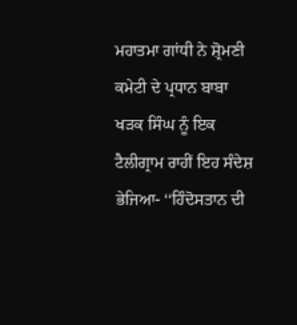ਮਹਾਤਮਾ ਗਾਂਧੀ ਨੇ ਸ਼੍ਰੋਮਣੀ ਕਮੇਟੀ ਦੇ ਪ੍ਰਧਾਨ ਬਾਬਾ ਖੜਕ ਸਿੰਘ ਨੂੰ ਇਕ ਟੈਲੀਗ੍ਰਾਮ ਰਾਹੀਂ ਇਹ ਸੰਦੇਸ਼ ਭੇਜਿਆ- ‘‘ਹਿੰਦੋਸਤਾਨ ਦੀ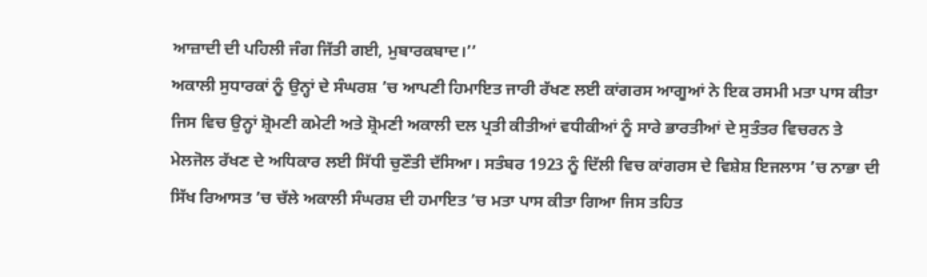ਆਜ਼ਾਦੀ ਦੀ ਪਹਿਲੀ ਜੰਗ ਜਿੱਤੀ ਗਈ, ਮੁਬਾਰਕਬਾਦ।’’
ਅਕਾਲੀ ਸੁਧਾਰਕਾਂ ਨੂੰ ਉਨ੍ਹਾਂ ਦੇ ਸੰਘਰਸ਼ ’ਚ ਆਪਣੀ ਹਿਮਾਇਤ ਜਾਰੀ ਰੱਖਣ ਲਈ ਕਾਂਗਰਸ ਆਗੂਆਂ ਨੇ ਇਕ ਰਸਮੀ ਮਤਾ ਪਾਸ ਕੀਤਾ ਜਿਸ ਵਿਚ ਉਨ੍ਹਾਂ ਸ਼੍ਰੋਮਣੀ ਕਮੇਟੀ ਅਤੇ ਸ਼੍ਰੋਮਣੀ ਅਕਾਲੀ ਦਲ ਪ੍ਰਤੀ ਕੀਤੀਆਂ ਵਧੀਕੀਆਂ ਨੂੰ ਸਾਰੇ ਭਾਰਤੀਆਂ ਦੇ ਸੁਤੰਤਰ ਵਿਚਰਨ ਤੇ ਮੇਲਜੋਲ ਰੱਖਣ ਦੇ ਅਧਿਕਾਰ ਲਈ ਸਿੱਧੀ ਚੁਣੌਤੀ ਦੱਸਿਆ। ਸਤੰਬਰ 1923 ਨੂੰ ਦਿੱਲੀ ਵਿਚ ਕਾਂਗਰਸ ਦੇ ਵਿਸ਼ੇਸ਼ ਇਜਲਾਸ ’ਚ ਨਾਭਾ ਦੀ ਸਿੱਖ ਰਿਆਸਤ ’ਚ ਚੱਲੇ ਅਕਾਲੀ ਸੰਘਰਸ਼ ਦੀ ਹਮਾਇਤ ’ਚ ਮਤਾ ਪਾਸ ਕੀਤਾ ਗਿਆ ਜਿਸ ਤਹਿਤ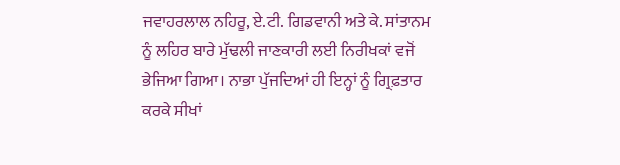ਜਵਾਹਰਲਾਲ ਨਹਿਰੂ, ਏ.ਟੀ. ਗਿਡਵਾਨੀ ਅਤੇ ਕੇ. ਸਾਂਤਾਨਮ ਨੂੰ ਲਹਿਰ ਬਾਰੇ ਮੁੱਢਲੀ ਜਾਣਕਾਰੀ ਲਈ ਨਿਰੀਖਕਾਂ ਵਜੋਂ ਭੇਜਿਆ ਗਿਆ। ਨਾਭਾ ਪੁੱਜਦਿਆਂ ਹੀ ਇਨ੍ਹਾਂ ਨੂੰ ਗ੍ਰਿਫ਼ਤਾਰ ਕਰਕੇ ਸੀਖਾਂ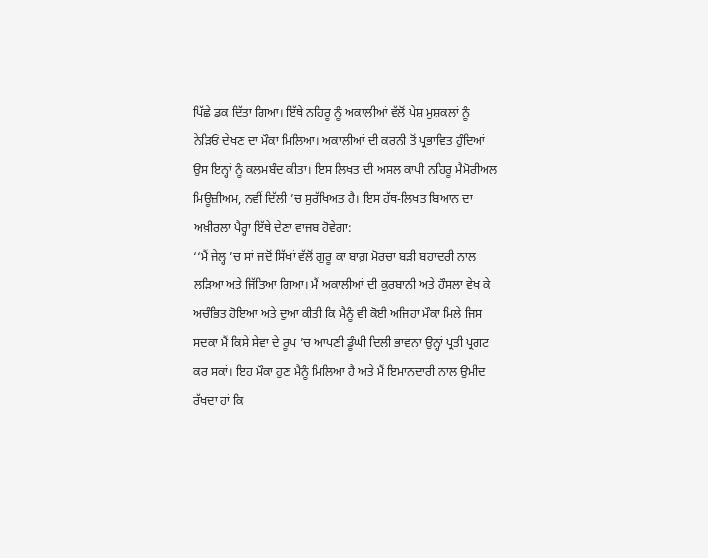ਪਿੱਛੇ ਡਕ ਦਿੱਤਾ ਗਿਆ। ਇੱਥੇ ਨਹਿਰੂ ਨੂੰ ਅਕਾਲੀਆਂ ਵੱਲੋਂ ਪੇਸ਼ ਮੁਸ਼ਕਲਾਂ ਨੂੰ ਨੇੜਿਓਂ ਦੇਖਣ ਦਾ ਮੌਕਾ ਮਿਲਿਆ। ਅਕਾਲੀਆਂ ਦੀ ਕਰਨੀ ਤੋਂ ਪ੍ਰਭਾਵਿਤ ਹੁੰਦਿਆਂ ਉਸ ਇਨ੍ਹਾਂ ਨੂੰ ਕਲਮਬੰਦ ਕੀਤਾ। ਇਸ ਲਿਖਤ ਦੀ ਅਸਲ ਕਾਪੀ ਨਹਿਰੂ ਮੈਮੋਰੀਅਲ ਮਿਊਜ਼ੀਅਮ, ਨਵੀਂ ਦਿੱਲੀ ’ਚ ਸੁਰੱਖਿਅਤ ਹੈ। ਇਸ ਹੱਥ-ਲਿਖਤ ਬਿਆਨ ਦਾ ਅਖ਼ੀਰਲਾ ਪੈਰ੍ਹਾ ਇੱਥੇ ਦੇਣਾ ਵਾਜਬ ਹੋਵੇਗਾ:
‘‘ਮੈਂ ਜੇਲ੍ਹ ’ਚ ਸਾਂ ਜਦੋਂ ਸਿੱਖਾਂ ਵੱਲੋਂ ਗੁਰੂ ਕਾ ਬਾਗ਼ ਮੋਰਚਾ ਬੜੀ ਬਹਾਦਰੀ ਨਾਲ ਲੜਿਆ ਅਤੇ ਜਿੱਤਿਆ ਗਿਆ। ਮੈਂ ਅਕਾਲੀਆਂ ਦੀ ਕੁਰਬਾਨੀ ਅਤੇ ਹੌਸਲਾ ਵੇਖ ਕੇ ਅਚੰਭਿਤ ਹੋਇਆ ਅਤੇ ਦੁਆ ਕੀਤੀ ਕਿ ਮੈਨੂੰ ਵੀ ਕੋਈ ਅਜਿਹਾ ਮੌਕਾ ਮਿਲੇ ਜਿਸ ਸਦਕਾ ਮੈਂ ਕਿਸੇ ਸੇਵਾ ਦੇ ਰੂਪ ’ਚ ਆਪਣੀ ਡੂੰਘੀ ਦਿਲੀ ਭਾਵਨਾ ਉਨ੍ਹਾਂ ਪ੍ਰਤੀ ਪ੍ਰਗਟ ਕਰ ਸਕਾਂ। ਇਹ ਮੌਕਾ ਹੁਣ ਮੈਨੂੰ ਮਿਲਿਆ ਹੈ ਅਤੇ ਮੈਂ ਇਮਾਨਦਾਰੀ ਨਾਲ ਉਮੀਦ ਰੱਖਦਾ ਹਾਂ ਕਿ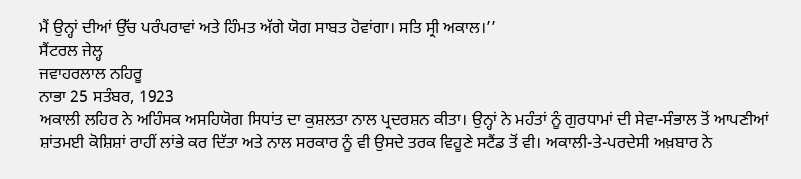ਮੈਂ ਉਨ੍ਹਾਂ ਦੀਆਂ ਉੱਚ ਪਰੰਪਰਾਵਾਂ ਅਤੇ ਹਿੰਮਤ ਅੱਗੇ ਯੋਗ ਸਾਬਤ ਹੋਵਾਂਗਾ। ਸਤਿ ਸ੍ਰੀ ਅਕਾਲ।’’
ਸੈਂਟਰਲ ਜੇਲ੍ਹ
ਜਵਾਹਰਲਾਲ ਨਹਿਰੂ
ਨਾਭਾ 25 ਸਤੰਬਰ, 1923
ਅਕਾਲੀ ਲਹਿਰ ਨੇ ਅਹਿੰਸਕ ਅਸਹਿਯੋਗ ਸਿਧਾਂਤ ਦਾ ਕੁਸ਼ਲਤਾ ਨਾਲ ਪ੍ਰਦਰਸ਼ਨ ਕੀਤਾ। ਉਨ੍ਹਾਂ ਨੇ ਮਹੰਤਾਂ ਨੂੰ ਗੁਰਧਾਮਾਂ ਦੀ ਸੇਵਾ-ਸੰਭਾਲ ਤੋਂ ਆਪਣੀਆਂ ਸ਼ਾਂਤਮਈ ਕੋਸ਼ਿਸ਼ਾਂ ਰਾਹੀਂ ਲਾਂਭੇ ਕਰ ਦਿੱਤਾ ਅਤੇ ਨਾਲ ਸਰਕਾਰ ਨੂੰ ਵੀ ਉਸਦੇ ਤਰਕ ਵਿਹੂਣੇ ਸਟੈਂਡ ਤੋਂ ਵੀ। ਅਕਾਲੀ-ਤੇ-ਪਰਦੇਸੀ ਅਖ਼ਬਾਰ ਨੇ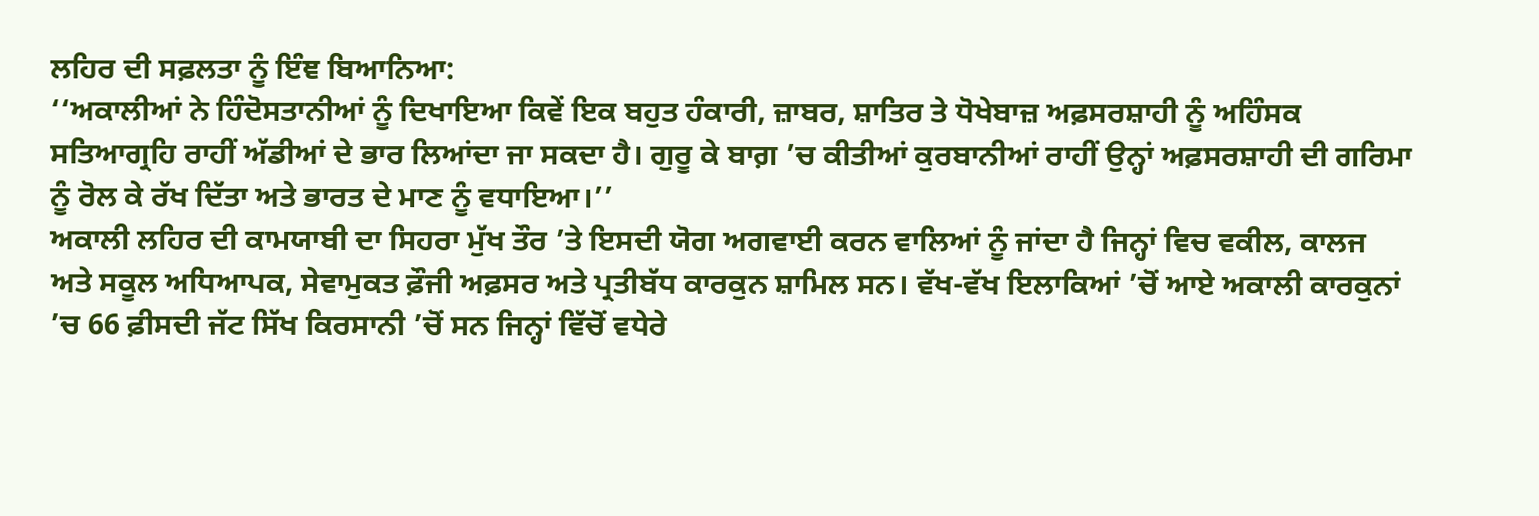ਲਹਿਰ ਦੀ ਸਫ਼ਲਤਾ ਨੂੰ ਇੰਞ ਬਿਆਨਿਆ:
‘‘ਅਕਾਲੀਆਂ ਨੇ ਹਿੰਦੋਸਤਾਨੀਆਂ ਨੂੰ ਦਿਖਾਇਆ ਕਿਵੇਂ ਇਕ ਬਹੁਤ ਹੰਕਾਰੀ, ਜ਼ਾਬਰ, ਸ਼ਾਤਿਰ ਤੇ ਧੋਖੇਬਾਜ਼ ਅਫ਼ਸਰਸ਼ਾਹੀ ਨੂੰ ਅਹਿੰਸਕ ਸਤਿਆਗ੍ਰਹਿ ਰਾਹੀਂ ਅੱਡੀਆਂ ਦੇ ਭਾਰ ਲਿਆਂਦਾ ਜਾ ਸਕਦਾ ਹੈ। ਗੁਰੂ ਕੇ ਬਾਗ਼ ’ਚ ਕੀਤੀਆਂ ਕੁਰਬਾਨੀਆਂ ਰਾਹੀਂ ਉਨ੍ਹਾਂ ਅਫ਼ਸਰਸ਼ਾਹੀ ਦੀ ਗਰਿਮਾ ਨੂੰ ਰੋਲ ਕੇ ਰੱਖ ਦਿੱਤਾ ਅਤੇ ਭਾਰਤ ਦੇ ਮਾਣ ਨੂੰ ਵਧਾਇਆ।’’
ਅਕਾਲੀ ਲਹਿਰ ਦੀ ਕਾਮਯਾਬੀ ਦਾ ਸਿਹਰਾ ਮੁੱਖ ਤੌਰ ’ਤੇ ਇਸਦੀ ਯੋਗ ਅਗਵਾਈ ਕਰਨ ਵਾਲਿਆਂ ਨੂੰ ਜਾਂਦਾ ਹੈ ਜਿਨ੍ਹਾਂ ਵਿਚ ਵਕੀਲ, ਕਾਲਜ ਅਤੇ ਸਕੂਲ ਅਧਿਆਪਕ, ਸੇਵਾਮੁਕਤ ਫ਼ੌਜੀ ਅਫ਼ਸਰ ਅਤੇ ਪ੍ਰਤੀਬੱਧ ਕਾਰਕੁਨ ਸ਼ਾਮਿਲ ਸਨ। ਵੱਖ-ਵੱਖ ਇਲਾਕਿਆਂ ’ਚੋਂ ਆਏ ਅਕਾਲੀ ਕਾਰਕੁਨਾਂ ’ਚ 66 ਫ਼ੀਸਦੀ ਜੱਟ ਸਿੱਖ ਕਿਰਸਾਨੀ ’ਚੋਂ ਸਨ ਜਿਨ੍ਹਾਂ ਵਿੱਚੋਂ ਵਧੇਰੇ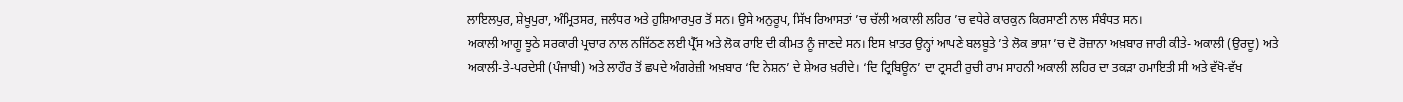ਲਾਇਲਪੁਰ, ਸ਼ੇਖੂਪੁਰਾ, ਅੰਮ੍ਰਿਤਸਰ, ਜਲੰਧਰ ਅਤੇ ਹੁਸ਼ਿਆਰਪੁਰ ਤੋਂ ਸਨ। ਉਸੇ ਅਨੁਰੂਪ, ਸਿੱਖ ਰਿਆਸਤਾਂ ’ਚ ਚੱਲੀ ਅਕਾਲੀ ਲਹਿਰ ’ਚ ਵਧੇਰੇ ਕਾਰਕੁਨ ਕਿਰਸਾਣੀ ਨਾਲ ਸੰਬੰਧਤ ਸਨ।
ਅਕਾਲੀ ਆਗੂ ਝੂਠੇ ਸਰਕਾਰੀ ਪ੍ਰਚਾਰ ਨਾਲ ਨਜਿੱਠਣ ਲਈ ਪ੍ਰੈੱਸ ਅਤੇ ਲੋਕ ਰਾਇ ਦੀ ਕੀਮਤ ਨੂੰ ਜਾਣਦੇ ਸਨ। ਇਸ ਖ਼ਾਤਰ ਉਨ੍ਹਾਂ ਆਪਣੇ ਬਲਬੂਤੇ ’ਤੇ ਲੋਕ ਭਾਸ਼ਾ ’ਚ ਦੋ ਰੋਜ਼ਾਨਾ ਅਖ਼ਬਾਰ ਜਾਰੀ ਕੀਤੇ- ਅਕਾਲੀ (ਉਰਦੂ) ਅਤੇ ਅਕਾਲੀ-ਤੇ-ਪਰਦੇਸੀ (ਪੰਜਾਬੀ) ਅਤੇ ਲਾਹੌਰ ਤੋਂ ਛਪਦੇ ਅੰਗਰੇਜ਼ੀ ਅਖ਼ਬਾਰ ‘ਦਿ ਨੇਸ਼ਨ’ ਦੇ ਸ਼ੇਅਰ ਖ਼ਰੀਦੇ। ‘ਦਿ ਟ੍ਰਿਬਿਊਨ’ ਦਾ ਟ੍ਰਸਟੀ ਰੁਚੀ ਰਾਮ ਸਾਹਨੀ ਅਕਾਲੀ ਲਹਿਰ ਦਾ ਤਕੜਾ ਹਮਾਇਤੀ ਸੀ ਅਤੇ ਵੱਖੋ-ਵੱਖ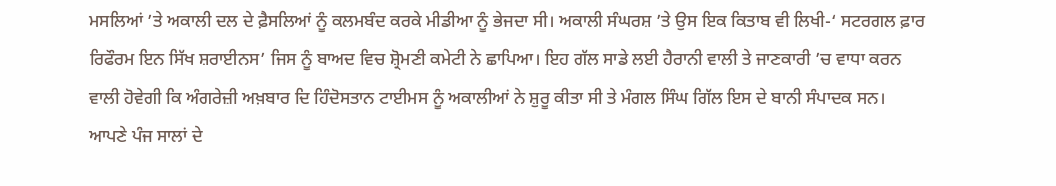ਮਸਲਿਆਂ ’ਤੇ ਅਕਾਲੀ ਦਲ ਦੇ ਫ਼ੈਸਲਿਆਂ ਨੂੰ ਕਲਮਬੰਦ ਕਰਕੇ ਮੀਡੀਆ ਨੂੰ ਭੇਜਦਾ ਸੀ। ਅਕਾਲੀ ਸੰਘਰਸ਼ ’ਤੇ ਉਸ ਇਕ ਕਿਤਾਬ ਵੀ ਲਿਖੀ-‘ ਸਟਰਗਲ ਫ਼ਾਰ ਰਿਫੌਰਮ ਇਨ ਸਿੱਖ ਸ਼ਰਾਈਨਸ’ ਜਿਸ ਨੂੰ ਬਾਅਦ ਵਿਚ ਸ਼੍ਰੋਮਣੀ ਕਮੇਟੀ ਨੇ ਛਾਪਿਆ। ਇਹ ਗੱਲ ਸਾਡੇ ਲਈ ਹੈਰਾਨੀ ਵਾਲੀ ਤੇ ਜਾਣਕਾਰੀ ’ਚ ਵਾਧਾ ਕਰਨ ਵਾਲੀ ਹੋਵੇਗੀ ਕਿ ਅੰਗਰੇਜ਼ੀ ਅਖ਼ਬਾਰ ਦਿ ਹਿੰਦੋਸਤਾਨ ਟਾਈਮਸ ਨੂੰ ਅਕਾਲੀਆਂ ਨੇ ਸ਼ੁਰੂ ਕੀਤਾ ਸੀ ਤੇ ਮੰਗਲ ਸਿੰਘ ਗਿੱਲ ਇਸ ਦੇ ਬਾਨੀ ਸੰਪਾਦਕ ਸਨ।
ਆਪਣੇ ਪੰਜ ਸਾਲਾਂ ਦੇ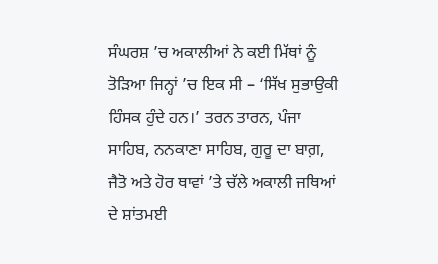ਸੰਘਰਸ਼ ’ਚ ਅਕਾਲੀਆਂ ਨੇ ਕਈ ਮਿੱਥਾਂ ਨੂੰ ਤੋੜਿਆ ਜਿਨ੍ਹਾਂ ’ਚ ਇਕ ਸੀ – ‘ਸਿੱਖ ਸੁਭਾਉਕੀ ਹਿੰਸਕ ਹੁੰਦੇ ਹਨ।’ ਤਰਨ ਤਾਰਨ, ਪੰਜਾ ਸਾਹਿਬ, ਨਨਕਾਣਾ ਸਾਹਿਬ, ਗੁਰੂ ਦਾ ਬਾਗ਼, ਜੈਤੋ ਅਤੇ ਹੋਰ ਥਾਵਾਂ ’ਤੇ ਚੱਲੇ ਅਕਾਲੀ ਜਥਿਆਂ ਦੇ ਸ਼ਾਂਤਮਈ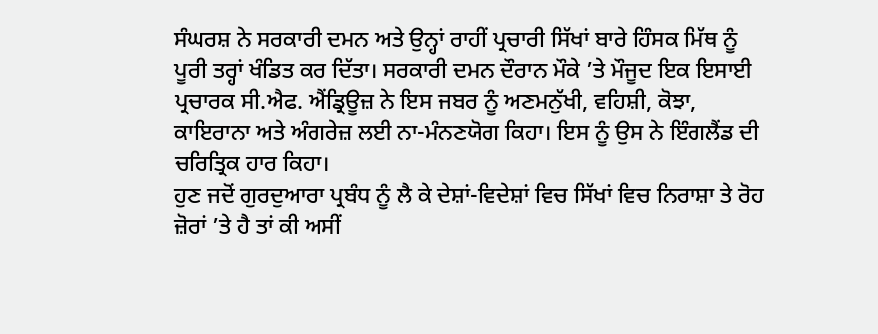ਸੰਘਰਸ਼ ਨੇ ਸਰਕਾਰੀ ਦਮਨ ਅਤੇ ਉਨ੍ਹਾਂ ਰਾਹੀਂ ਪ੍ਰਚਾਰੀ ਸਿੱਖਾਂ ਬਾਰੇ ਹਿੰਸਕ ਮਿੱਥ ਨੂੰ ਪੂਰੀ ਤਰ੍ਹਾਂ ਖੰਡਿਤ ਕਰ ਦਿੱਤਾ। ਸਰਕਾਰੀ ਦਮਨ ਦੌਰਾਨ ਮੌਕੇ ’ਤੇ ਮੌਜੂਦ ਇਕ ਇਸਾਈ ਪ੍ਰਚਾਰਕ ਸੀ.ਐਫ. ਐਂਡ੍ਰਿਊਜ਼ ਨੇ ਇਸ ਜਬਰ ਨੂੰ ਅਣਮਨੁੱਖੀ, ਵਹਿਸ਼ੀ, ਕੋਝਾ, ਕਾਇਰਾਨਾ ਅਤੇ ਅੰਗਰੇਜ਼ ਲਈ ਨਾ-ਮੰਨਣਯੋਗ ਕਿਹਾ। ਇਸ ਨੂੰ ਉਸ ਨੇ ਇੰਗਲੈਂਡ ਦੀ ਚਰਿਤ੍ਰਿਕ ਹਾਰ ਕਿਹਾ।
ਹੁਣ ਜਦੋਂ ਗੁਰਦੁਆਰਾ ਪ੍ਰਬੰਧ ਨੂੰ ਲੈ ਕੇ ਦੇਸ਼ਾਂ-ਵਿਦੇਸ਼ਾਂ ਵਿਚ ਸਿੱਖਾਂ ਵਿਚ ਨਿਰਾਸ਼ਾ ਤੇ ਰੋਹ ਜ਼ੋਰਾਂ ’ਤੇ ਹੈ ਤਾਂ ਕੀ ਅਸੀਂ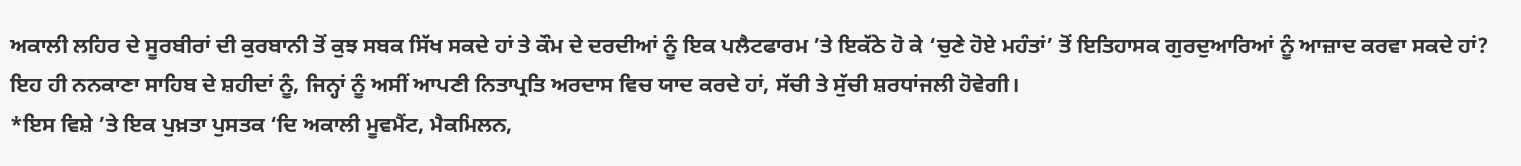ਅਕਾਲੀ ਲਹਿਰ ਦੇ ਸੂਰਬੀਰਾਂ ਦੀ ਕੁਰਬਾਨੀ ਤੋਂ ਕੁਝ ਸਬਕ ਸਿੱਖ ਸਕਦੇ ਹਾਂ ਤੇ ਕੌਮ ਦੇ ਦਰਦੀਆਂ ਨੂੰ ਇਕ ਪਲੈਟਫਾਰਮ ’ਤੇ ਇਕੱਠੇ ਹੋ ਕੇ ‘ਚੁਣੇ ਹੋਏ ਮਹੰਤਾਂ’ ਤੋਂ ਇਤਿਹਾਸਕ ਗੁਰਦੁਆਰਿਆਂ ਨੂੰ ਆਜ਼ਾਦ ਕਰਵਾ ਸਕਦੇ ਹਾਂ? ਇਹ ਹੀ ਨਨਕਾਣਾ ਸਾਹਿਬ ਦੇ ਸ਼ਹੀਦਾਂ ਨੂੰ, ਜਿਨ੍ਹਾਂ ਨੂੰ ਅਸੀਂ ਆਪਣੀ ਨਿਤਾਪ੍ਰਤਿ ਅਰਦਾਸ ਵਿਚ ਯਾਦ ਕਰਦੇ ਹਾਂ, ਸੱਚੀ ਤੇ ਸੁੱਚੀ ਸ਼ਰਧਾਂਜਲੀ ਹੋਵੇਗੀ।
*ਇਸ ਵਿਸ਼ੇ ’ਤੇ ਇਕ ਪੁਖ਼ਤਾ ਪੁਸਤਕ ‘ਦਿ ਅਕਾਲੀ ਮੂਵਮੈਂਟ, ਮੈਕਮਿਲਨ,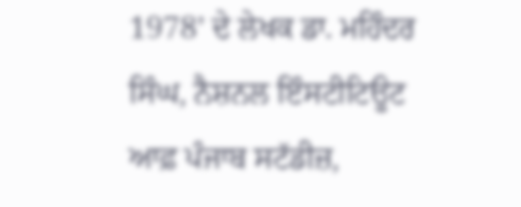1978’ ਦੇ ਲੇਖਕ ਡਾ. ਮਹਿੰਦਰ ਸਿੰਘ, ਨੈਸ਼ਨਲ ਇੰਸਟੀਟਿਊਟ ਆਫ਼ ਪੰਜਾਬ ਸਟੱਡੀਜ਼,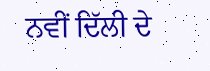ਨਵੀਂ ਦਿੱਲੀ ਦੇ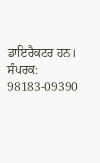ਡਾਇਰੈਕਟਰ ਹਨ।
ਸੰਪਰਕ: 98183-09390